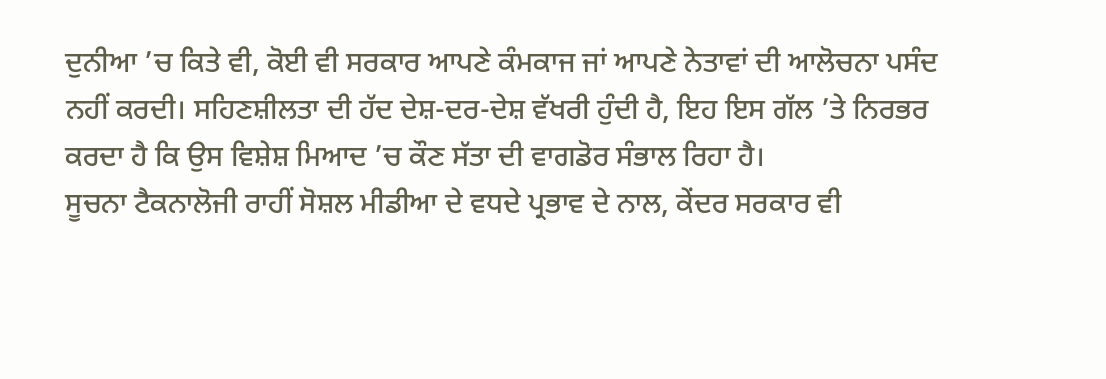ਦੁਨੀਆ ’ਚ ਕਿਤੇ ਵੀ, ਕੋਈ ਵੀ ਸਰਕਾਰ ਆਪਣੇ ਕੰਮਕਾਜ ਜਾਂ ਆਪਣੇ ਨੇਤਾਵਾਂ ਦੀ ਆਲੋਚਨਾ ਪਸੰਦ ਨਹੀਂ ਕਰਦੀ। ਸਹਿਣਸ਼ੀਲਤਾ ਦੀ ਹੱਦ ਦੇਸ਼-ਦਰ-ਦੇਸ਼ ਵੱਖਰੀ ਹੁੰਦੀ ਹੈ, ਇਹ ਇਸ ਗੱਲ ’ਤੇ ਨਿਰਭਰ ਕਰਦਾ ਹੈ ਕਿ ਉਸ ਵਿਸ਼ੇਸ਼ ਮਿਆਦ ’ਚ ਕੌਣ ਸੱਤਾ ਦੀ ਵਾਗਡੋਰ ਸੰਭਾਲ ਰਿਹਾ ਹੈ।
ਸੂਚਨਾ ਟੈਕਨਾਲੋਜੀ ਰਾਹੀਂ ਸੋਸ਼ਲ ਮੀਡੀਆ ਦੇ ਵਧਦੇ ਪ੍ਰਭਾਵ ਦੇ ਨਾਲ, ਕੇਂਦਰ ਸਰਕਾਰ ਵੀ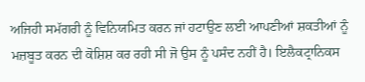ਅਜਿਹੀ ਸਮੱਗਰੀ ਨੂੰ ਵਿਨਿਯਮਿਤ ਕਰਨ ਜਾਂ ਹਟਾਉਣ ਲਈ ਆਪਣੀਆਂ ਸ਼ਕਤੀਆਂ ਨੂੰ ਮਜ਼ਬੂਤ ਕਰਨ ਦੀ ਕੋਸ਼ਿਸ਼ ਕਰ ਰਹੀ ਸੀ ਜੋ ਉਸ ਨੂੰ ਪਸੰਦ ਨਹੀਂ ਹੈ। ਇਲੈਕਟ੍ਰਾਨਿਕਸ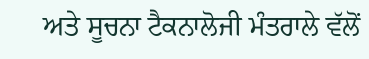ਅਤੇ ਸੂਚਨਾ ਟੈਕਨਾਲੋਜੀ ਮੰਤਰਾਲੇ ਵੱਲੋਂ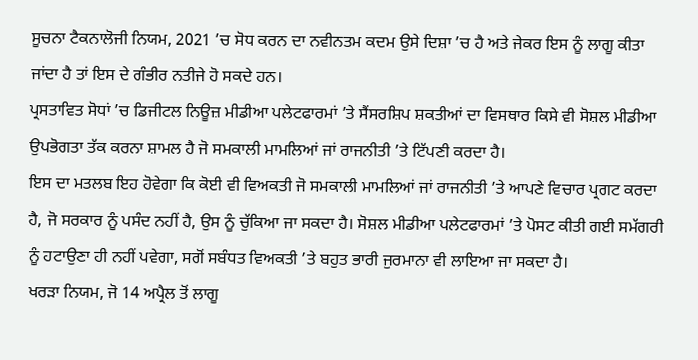ਸੂਚਨਾ ਟੈਕਨਾਲੋਜੀ ਨਿਯਮ, 2021 ’ਚ ਸੋਧ ਕਰਨ ਦਾ ਨਵੀਨਤਮ ਕਦਮ ਉਸੇ ਦਿਸ਼ਾ ’ਚ ਹੈ ਅਤੇ ਜੇਕਰ ਇਸ ਨੂੰ ਲਾਗੂ ਕੀਤਾ ਜਾਂਦਾ ਹੈ ਤਾਂ ਇਸ ਦੇ ਗੰਭੀਰ ਨਤੀਜੇ ਹੋ ਸਕਦੇ ਹਨ।
ਪ੍ਰਸਤਾਵਿਤ ਸੋਧਾਂ ’ਚ ਡਿਜੀਟਲ ਨਿਊਜ਼ ਮੀਡੀਆ ਪਲੇਟਫਾਰਮਾਂ ’ਤੇ ਸੈਂਸਰਸ਼ਿਪ ਸ਼ਕਤੀਆਂ ਦਾ ਵਿਸਥਾਰ ਕਿਸੇ ਵੀ ਸੋਸ਼ਲ ਮੀਡੀਆ ਉਪਭੋਗਤਾ ਤੱਕ ਕਰਨਾ ਸ਼ਾਮਲ ਹੈ ਜੋ ਸਮਕਾਲੀ ਮਾਮਲਿਆਂ ਜਾਂ ਰਾਜਨੀਤੀ ’ਤੇ ਟਿੱਪਣੀ ਕਰਦਾ ਹੈ।
ਇਸ ਦਾ ਮਤਲਬ ਇਹ ਹੋਵੇਗਾ ਕਿ ਕੋਈ ਵੀ ਵਿਅਕਤੀ ਜੋ ਸਮਕਾਲੀ ਮਾਮਲਿਆਂ ਜਾਂ ਰਾਜਨੀਤੀ ’ਤੇ ਆਪਣੇ ਵਿਚਾਰ ਪ੍ਰਗਟ ਕਰਦਾ ਹੈ, ਜੋ ਸਰਕਾਰ ਨੂੰ ਪਸੰਦ ਨਹੀਂ ਹੈ, ਉਸ ਨੂੰ ਚੁੱਕਿਆ ਜਾ ਸਕਦਾ ਹੈ। ਸੋਸ਼ਲ ਮੀਡੀਆ ਪਲੇਟਫਾਰਮਾਂ ’ਤੇ ਪੋਸਟ ਕੀਤੀ ਗਈ ਸਮੱਗਰੀ ਨੂੰ ਹਟਾਉਣਾ ਹੀ ਨਹੀਂ ਪਵੇਗਾ, ਸਗੋਂ ਸਬੰਧਤ ਵਿਅਕਤੀ ’ਤੇ ਬਹੁਤ ਭਾਰੀ ਜੁਰਮਾਨਾ ਵੀ ਲਾਇਆ ਜਾ ਸਕਦਾ ਹੈ।
ਖਰੜਾ ਨਿਯਮ, ਜੋ 14 ਅਪ੍ਰੈਲ ਤੋਂ ਲਾਗੂ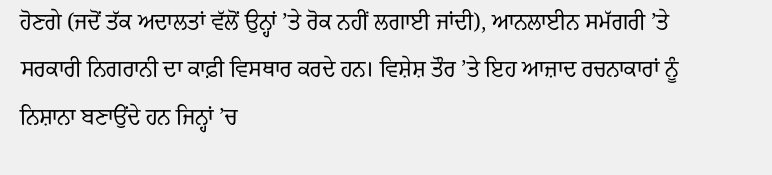ਹੋਣਗੇ (ਜਦੋਂ ਤੱਕ ਅਦਾਲਤਾਂ ਵੱਲੋਂ ਉਨ੍ਹਾਂ ’ਤੇ ਰੋਕ ਨਹੀਂ ਲਗਾਈ ਜਾਂਦੀ), ਆਨਲਾਈਨ ਸਮੱਗਰੀ ’ਤੇ ਸਰਕਾਰੀ ਨਿਗਰਾਨੀ ਦਾ ਕਾਫ਼ੀ ਵਿਸਥਾਰ ਕਰਦੇ ਹਨ। ਵਿਸ਼ੇਸ਼ ਤੌਰ ’ਤੇ ਇਹ ਆਜ਼ਾਦ ਰਚਨਾਕਾਰਾਂ ਨੂੰ ਨਿਸ਼ਾਨਾ ਬਣਾਉਂਦੇ ਹਨ ਜਿਨ੍ਹਾਂ ’ਚ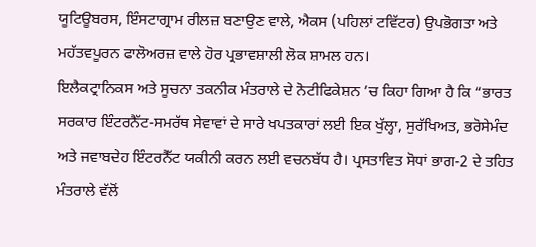ਯੂਟਿਊਬਰਸ, ਇੰਸਟਾਗ੍ਰਾਮ ਰੀਲਜ਼ ਬਣਾਉਣ ਵਾਲੇ, ਐਕਸ (ਪਹਿਲਾਂ ਟਵਿੱਟਰ) ਉਪਭੋਗਤਾ ਅਤੇ ਮਹੱਤਵਪੂਰਨ ਫਾਲੋਅਰਜ਼ ਵਾਲੇ ਹੋਰ ਪ੍ਰਭਾਵਸ਼ਾਲੀ ਲੋਕ ਸ਼ਾਮਲ ਹਨ।
ਇਲੈਕਟ੍ਰਾਨਿਕਸ ਅਤੇ ਸੂਚਨਾ ਤਕਨੀਕ ਮੰਤਰਾਲੇ ਦੇ ਨੋਟੀਫਿਕੇਸ਼ਨ ’ਚ ਕਿਹਾ ਗਿਆ ਹੈ ਕਿ “ਭਾਰਤ ਸਰਕਾਰ ਇੰਟਰਨੈੱਟ-ਸਮਰੱਥ ਸੇਵਾਵਾਂ ਦੇ ਸਾਰੇ ਖਪਤਕਾਰਾਂ ਲਈ ਇਕ ਖੁੱਲ੍ਹਾ, ਸੁਰੱਖਿਅਤ, ਭਰੋਸੇਮੰਦ ਅਤੇ ਜਵਾਬਦੇਹ ਇੰਟਰਨੈੱਟ ਯਕੀਨੀ ਕਰਨ ਲਈ ਵਚਨਬੱਧ ਹੈ। ਪ੍ਰਸਤਾਵਿਤ ਸੋਧਾਂ ਭਾਗ-2 ਦੇ ਤਹਿਤ ਮੰਤਰਾਲੇ ਵੱਲੋਂ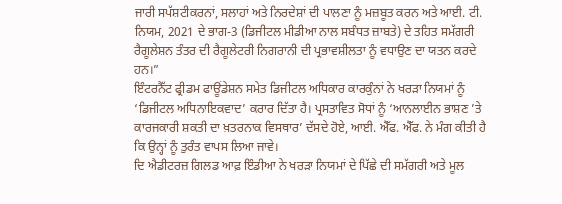ਜਾਰੀ ਸਪੱਸ਼ਟੀਕਰਨਾਂ, ਸਲਾਹਾਂ ਅਤੇ ਨਿਰਦੇਸ਼ਾਂ ਦੀ ਪਾਲਣਾ ਨੂੰ ਮਜ਼ਬੂਤ ਕਰਨ ਅਤੇ ਆਈ. ਟੀ. ਨਿਯਮ, 2021 ਦੇ ਭਾਗ-3 (ਡਿਜੀਟਲ ਮੀਡੀਆ ਨਾਲ ਸਬੰਧਤ ਜ਼ਾਬਤੇ) ਦੇ ਤਹਿਤ ਸਮੱਗਰੀ ਰੈਗੂਲੇਸ਼ਨ ਤੰਤਰ ਦੀ ਰੈਗੂਲੇਟਰੀ ਨਿਗਰਾਨੀ ਦੀ ਪ੍ਰਭਾਵਸ਼ੀਲਤਾ ਨੂੰ ਵਧਾਉਣ ਦਾ ਯਤਨ ਕਰਦੇ ਹਨ।”
ਇੰਟਰਨੈੱਟ ਫ੍ਰੀਡਮ ਫਾਊਂਡੇਸ਼ਨ ਸਮੇਤ ਡਿਜੀਟਲ ਅਧਿਕਾਰ ਕਾਰਕੁੰਨਾਂ ਨੇ ਖਰੜਾ ਨਿਯਮਾਂ ਨੂੰ ‘ਡਿਜੀਟਲ ਅਧਿਨਾਇਕਵਾਦ’ ਕਰਾਰ ਦਿੱਤਾ ਹੈ। ਪ੍ਰਸਤਾਵਿਤ ਸੋਧਾਂ ਨੂੰ ‘ਆਨਲਾਈਨ ਭਾਸ਼ਣ ’ਤੇ ਕਾਰਜਕਾਰੀ ਸ਼ਕਤੀ ਦਾ ਖ਼ਤਰਨਾਕ ਵਿਸਥਾਰ’ ਦੱਸਦੇ ਹੋਏ, ਆਈ. ਐੱਫ. ਐੱਫ. ਨੇ ਮੰਗ ਕੀਤੀ ਹੈ ਕਿ ਉਨ੍ਹਾਂ ਨੂੰ ਤੁਰੰਤ ਵਾਪਸ ਲਿਆ ਜਾਵੇ।
ਦਿ ਐਡੀਟਰਜ਼ ਗਿਲਡ ਆਫ਼ ਇੰਡੀਆ ਨੇ ਖਰੜਾ ਨਿਯਮਾਂ ਦੇ ਪਿੱਛੇ ਦੀ ਸਮੱਗਰੀ ਅਤੇ ਮੂਲ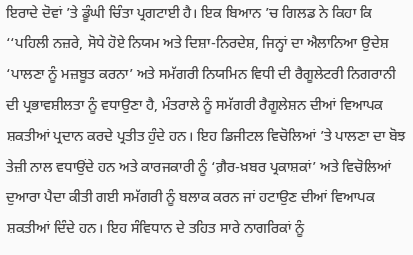ਇਰਾਦੇ ਦੋਵਾਂ ’ਤੇ ਡੂੰਘੀ ਚਿੰਤਾ ਪ੍ਰਗਟਾਈ ਹੈ। ਇਕ ਬਿਆਨ ’ਚ ਗਿਲਡ ਨੇ ਕਿਹਾ ਕਿ ‘‘ਪਹਿਲੀ ਨਜ਼ਰੇ, ਸੋਧੇ ਹੋਏ ਨਿਯਮ ਅਤੇ ਦਿਸ਼ਾ-ਨਿਰਦੇਸ਼, ਜਿਨ੍ਹਾਂ ਦਾ ਐਲਾਨਿਆ ਉਦੇਸ਼ ‘ਪਾਲਣਾ ਨੂੰ ਮਜ਼ਬੂਤ ਕਰਨਾ’ ਅਤੇ ਸਮੱਗਰੀ ਨਿਯਮਿਨ ਵਿਧੀ ਦੀ ਰੈਗੂਲੇਟਰੀ ਨਿਗਰਾਨੀ ਦੀ ਪ੍ਰਭਾਵਸ਼ੀਲਤਾ ਨੂੰ ਵਧਾਉਣਾ ਹੈ, ਮੰਤਰਾਲੇ ਨੂੰ ਸਮੱਗਰੀ ਰੈਗੂਲੇਸ਼ਨ ਦੀਆਂ ਵਿਆਪਕ ਸ਼ਕਤੀਆਂ ਪ੍ਰਦਾਨ ਕਰਦੇ ਪ੍ਰਤੀਤ ਹੁੰਦੇ ਹਨ। ਇਹ ਡਿਜੀਟਲ ਵਿਚੋਲਿਆਂ ’ਤੇ ਪਾਲਣਾ ਦਾ ਬੋਝ ਤੇਜ਼ੀ ਨਾਲ ਵਧਾਉਂਦੇ ਹਨ ਅਤੇ ਕਾਰਜਕਾਰੀ ਨੂੰ ‘ਗ਼ੈਰ-ਖ਼ਬਰ ਪ੍ਰਕਾਸ਼ਕਾਂ’ ਅਤੇ ਵਿਚੋਲਿਆਂ ਦੁਆਰਾ ਪੈਦਾ ਕੀਤੀ ਗਈ ਸਮੱਗਰੀ ਨੂੰ ਬਲਾਕ ਕਰਨ ਜਾਂ ਹਟਾਉਣ ਦੀਆਂ ਵਿਆਪਕ ਸ਼ਕਤੀਆਂ ਦਿੰਦੇ ਹਨ। ਇਹ ਸੰਵਿਧਾਨ ਦੇ ਤਹਿਤ ਸਾਰੇ ਨਾਗਰਿਕਾਂ ਨੂੰ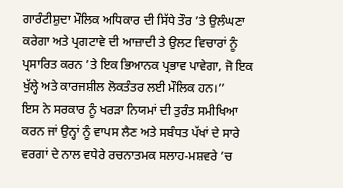ਗਾਰੰਟੀਸ਼ੁਦਾ ਮੌਲਿਕ ਅਧਿਕਾਰ ਦੀ ਸਿੱਧੇ ਤੌਰ ’ਤੇ ਉਲੰਘਣਾ ਕਰੇਗਾ ਅਤੇ ਪ੍ਰਗਟਾਵੇ ਦੀ ਆਜ਼ਾਦੀ ਤੇ ਉਲਟ ਵਿਚਾਰਾਂ ਨੂੰ ਪ੍ਰਸਾਰਿਤ ਕਰਨ ’ਤੇ ਇਕ ਭਿਆਨਕ ਪ੍ਰਭਾਵ ਪਾਵੇਗਾ, ਜੋ ਇਕ ਖੁੱਲ੍ਹੇ ਅਤੇ ਕਾਰਜਸ਼ੀਲ ਲੋਕਤੰਤਰ ਲਈ ਮੌਲਿਕ ਹਨ।’’
ਇਸ ਨੇ ਸਰਕਾਰ ਨੂੰ ਖਰੜਾ ਨਿਯਮਾਂ ਦੀ ਤੁਰੰਤ ਸਮੀਖਿਆ ਕਰਨ ਜਾਂ ਉਨ੍ਹਾਂ ਨੂੰ ਵਾਪਸ ਲੈਣ ਅਤੇ ਸਬੰਧਤ ਪੱਖਾਂ ਦੇ ਸਾਰੇ ਵਰਗਾਂ ਦੇ ਨਾਲ ਵਧੇਰੇ ਰਚਨਾਤਮਕ ਸਲਾਹ-ਮਸ਼ਵਰੇ ’ਚ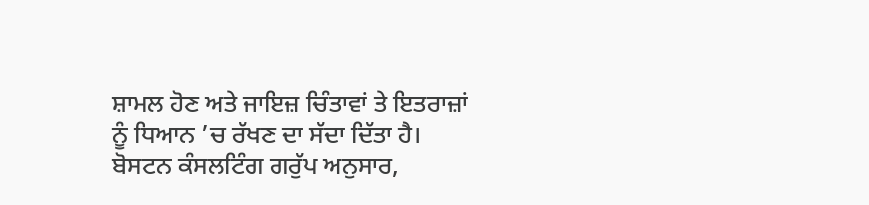ਸ਼ਾਮਲ ਹੋਣ ਅਤੇ ਜਾਇਜ਼ ਚਿੰਤਾਵਾਂ ਤੇ ਇਤਰਾਜ਼ਾਂ ਨੂੰ ਧਿਆਨ ’ਚ ਰੱਖਣ ਦਾ ਸੱਦਾ ਦਿੱਤਾ ਹੈ।
ਬੋਸਟਨ ਕੰਸਲਟਿੰਗ ਗਰੁੱਪ ਅਨੁਸਾਰ,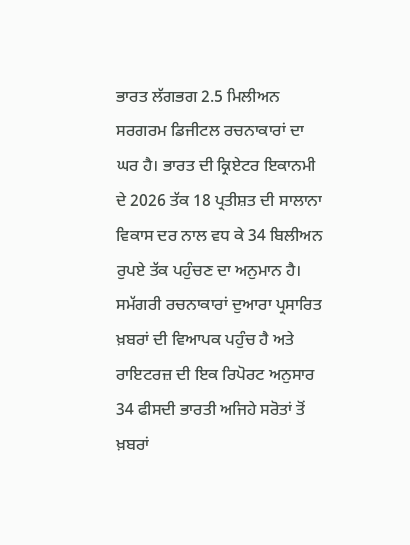ਭਾਰਤ ਲੱਗਭਗ 2.5 ਮਿਲੀਅਨ ਸਰਗਰਮ ਡਿਜੀਟਲ ਰਚਨਾਕਾਰਾਂ ਦਾ ਘਰ ਹੈ। ਭਾਰਤ ਦੀ ਕ੍ਰਿਏਟਰ ਇਕਾਨਮੀ ਦੇ 2026 ਤੱਕ 18 ਪ੍ਰਤੀਸ਼ਤ ਦੀ ਸਾਲਾਨਾ ਵਿਕਾਸ ਦਰ ਨਾਲ ਵਧ ਕੇ 34 ਬਿਲੀਅਨ ਰੁਪਏ ਤੱਕ ਪਹੁੰਚਣ ਦਾ ਅਨੁਮਾਨ ਹੈ। ਸਮੱਗਰੀ ਰਚਨਾਕਾਰਾਂ ਦੁਆਰਾ ਪ੍ਰਸਾਰਿਤ ਖ਼ਬਰਾਂ ਦੀ ਵਿਆਪਕ ਪਹੁੰਚ ਹੈ ਅਤੇ ਰਾਇਟਰਜ਼ ਦੀ ਇਕ ਰਿਪੋਰਟ ਅਨੁਸਾਰ 34 ਫੀਸਦੀ ਭਾਰਤੀ ਅਜਿਹੇ ਸਰੋਤਾਂ ਤੋਂ ਖ਼ਬਰਾਂ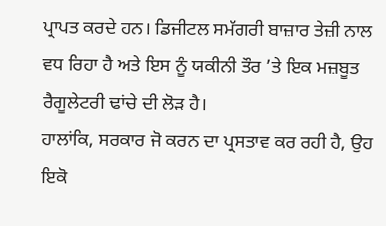ਪ੍ਰਾਪਤ ਕਰਦੇ ਹਨ। ਡਿਜੀਟਲ ਸਮੱਗਰੀ ਬਾਜ਼ਾਰ ਤੇਜ਼ੀ ਨਾਲ ਵਧ ਰਿਹਾ ਹੈ ਅਤੇ ਇਸ ਨੂੰ ਯਕੀਨੀ ਤੌਰ ’ਤੇ ਇਕ ਮਜ਼ਬੂਤ ਰੈਗੂਲੇਟਰੀ ਢਾਂਚੇ ਦੀ ਲੋੜ ਹੈ।
ਹਾਲਾਂਕਿ, ਸਰਕਾਰ ਜੋ ਕਰਨ ਦਾ ਪ੍ਰਸਤਾਵ ਕਰ ਰਹੀ ਹੈ, ਉਹ ਇਕੋ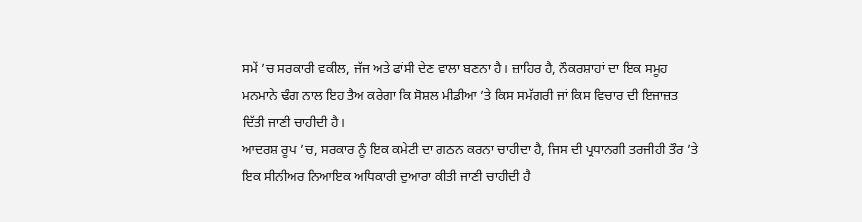ਸਮੇਂ ’ਚ ਸਰਕਾਰੀ ਵਕੀਲ, ਜੱਜ ਅਤੇ ਫਾਂਸੀ ਦੇਣ ਵਾਲਾ ਬਣਨਾ ਹੈ। ਜ਼ਾਹਿਰ ਹੈ, ਨੌਕਰਸ਼ਾਹਾਂ ਦਾ ਇਕ ਸਮੂਹ ਮਨਮਾਨੇ ਢੰਗ ਨਾਲ ਇਹ ਤੈਅ ਕਰੇਗਾ ਕਿ ਸੋਸ਼ਲ ਮੀਡੀਆ ’ਤੇ ਕਿਸ ਸਮੱਗਰੀ ਜਾਂ ਕਿਸ ਵਿਚਾਰ ਦੀ ਇਜਾਜ਼ਤ ਦਿੱਤੀ ਜਾਣੀ ਚਾਹੀਦੀ ਹੈ।
ਆਦਰਸ਼ ਰੂਪ ’ਚ, ਸਰਕਾਰ ਨੂੰ ਇਕ ਕਮੇਟੀ ਦਾ ਗਠਨ ਕਰਨਾ ਚਾਹੀਦਾ ਹੈ, ਜਿਸ ਦੀ ਪ੍ਰਧਾਨਗੀ ਤਰਜੀਹੀ ਤੌਰ ’ਤੇ ਇਕ ਸੀਨੀਅਰ ਨਿਆਇਕ ਅਧਿਕਾਰੀ ਦੁਆਰਾ ਕੀਤੀ ਜਾਣੀ ਚਾਹੀਦੀ ਹੈ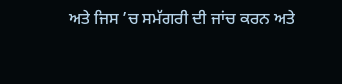ਅਤੇ ਜਿਸ ’ਚ ਸਮੱਗਰੀ ਦੀ ਜਾਂਚ ਕਰਨ ਅਤੇ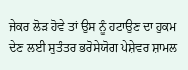ਜੇਕਰ ਲੋੜ ਹੋਵੇ ਤਾਂ ਉਸ ਨੂੰ ਹਟਾਉਣ ਦਾ ਹੁਕਮ ਦੇਣ ਲਈ ਸੁਤੰਤਰ ਭਰੋਸੇਯੋਗ ਪੇਸ਼ੇਵਰ ਸ਼ਾਮਲ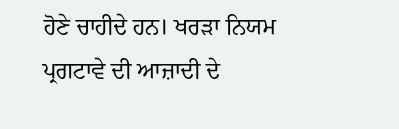ਹੋਣੇ ਚਾਹੀਦੇ ਹਨ। ਖਰੜਾ ਨਿਯਮ ਪ੍ਰਗਟਾਵੇ ਦੀ ਆਜ਼ਾਦੀ ਦੇ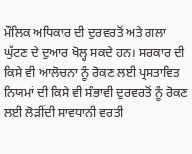ਮੌਲਿਕ ਅਧਿਕਾਰ ਦੀ ਦੁਰਵਰਤੋਂ ਅਤੇ ਗਲਾ ਘੁੱਟਣ ਦੇ ਦੁਆਰ ਖੋਲ੍ਹ ਸਕਦੇ ਹਨ। ਸਰਕਾਰ ਦੀ ਕਿਸੇ ਵੀ ਆਲੋਚਨਾ ਨੂੰ ਰੋਕਣ ਲਈ ਪ੍ਰਸਤਾਵਿਤ ਨਿਯਮਾਂ ਦੀ ਕਿਸੇ ਵੀ ਸੰਭਾਵੀ ਦੁਰਵਰਤੋਂ ਨੂੰ ਰੋਕਣ ਲਈ ਲੋੜੀਂਦੀ ਸਾਵਧਾਨੀ ਵਰਤੀ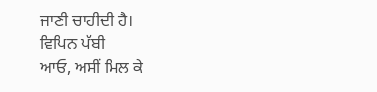ਜਾਣੀ ਚਾਹੀਦੀ ਹੈ।
ਵਿਪਿਨ ਪੱਬੀ
ਆਓ, ਅਸੀਂ ਮਿਲ ਕੇ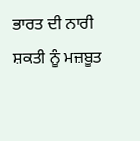ਭਾਰਤ ਦੀ ਨਾਰੀ ਸ਼ਕਤੀ ਨੂੰ ਮਜ਼ਬੂਤ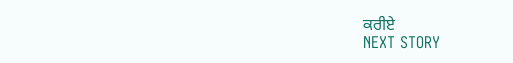ਕਰੀਏ
NEXT STORY